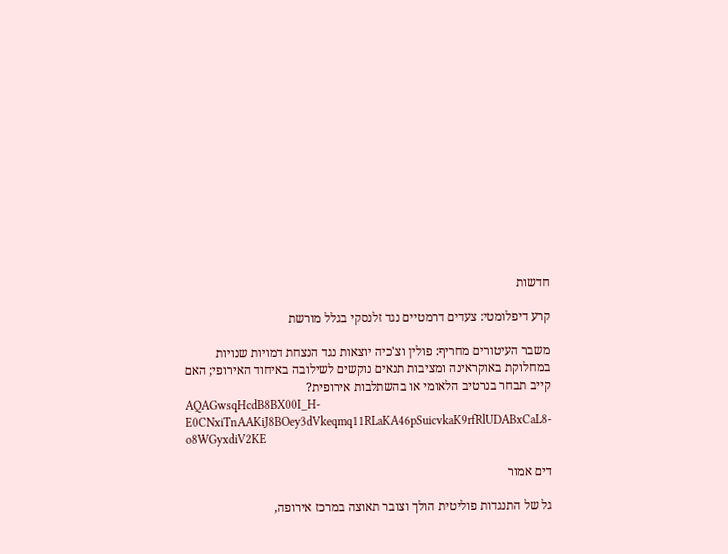חדשות

קרע דיפלומטי: צעדים דרמטיים נגד זלנסקי בגלל מורשת

משבר העיטורים מחריף: פולין וצ'כיה יוצאות נגד הנצחת דמויות שנויות במחלוקת באוקראינה ומציבות תנאים נוקשים לשילובה באיחוד האירופי; האם קייב תבחר בנרטיב הלאומי או בהשתלבות אירופית?
AQAGwsqHcdB8BX00I_H-E0CNxiTnAAKiJ8BOey3dVkeqmq11RLaKA46pSuicvkaK9rfRlUDABxCaL8-o8WGyxdiV2KE

דים אמור

גל של התנגדות פוליטית הולך וצובר תאוצה במרכז אירופה,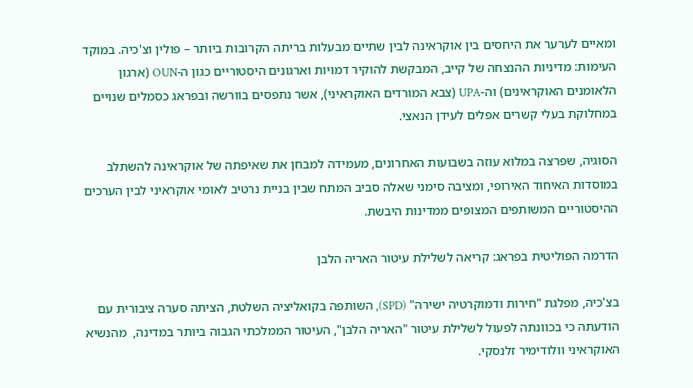ומאיים לערער את היחסים בין אוקראינה לבין שתיים מבעלות בריתה הקרובות ביותר – פולין וצ'כיה. במוקד העימות: מדיניות ההנצחה של קייב, המבקשת להוקיר דמויות וארגונים היסטוריים כגון ה-OUN (ארגון הלאומנים האוקראינים) וה-UPA (צבא המורדים האוקראיני), אשר נתפסים בוורשה ובפראג כסמלים שנויים במחלוקת בעלי קשרים אפלים לעידן הנאצי.

הסוגיה, שפרצה במלוא עוזה בשבועות האחרונים, מעמידה למבחן את שאיפתה של אוקראינה להשתלב במוסדות האיחוד האירופי, ומציבה סימני שאלה סביב המתח שבין בניית נרטיב לאומי אוקראיני לבין הערכים ההיסטוריים המשותפים המצופים ממדינות היבשת.

הדרמה הפוליטית בפראג: קריאה לשלילת עיטור האריה הלבן

בצ'כיה, מפלגת "חירות ודמוקרטיה ישירה" (SPD), השותפה בקואליציה השלטת, הציתה סערה ציבורית עם הודעתה כי בכוונתה לפעול לשלילת עיטור "האריה הלבן", העיטור הממלכתי הגבוה ביותר במדינה,  מהנשיא האוקראיני וולודימיר זלנסקי.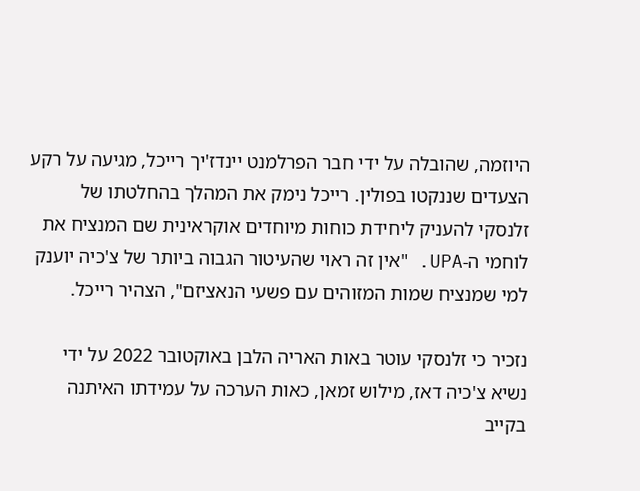היוזמה, שהובלה על ידי חבר הפרלמנט יינדז'יך רייכל, מגיעה על רקע הצעדים שננקטו בפולין. רייכל נימק את המהלך בהחלטתו של זלנסקי להעניק ליחידת כוחות מיוחדים אוקראינית שם המנציח את לוחמי ה-UPA. "אין זה ראוי שהעיטור הגבוה ביותר של צ'כיה יוענק למי שמנציח שמות המזוהים עם פשעי הנאציזם", הצהיר רייכל.

נזכיר כי זלנסקי עוטר באות האריה הלבן באוקטובר 2022 על ידי נשיא צ'כיה דאז, מילוש זמאן, כאות הערכה על עמידתו האיתנה בקייב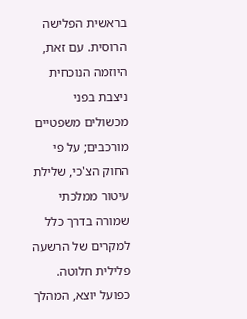בראשית הפלישה הרוסית. עם זאת, היוזמה הנוכחית ניצבת בפני מכשולים משפטיים מורכבים; על פי החוק הצ'כי, שלילת עיטור ממלכתי שמורה בדרך כלל למקרים של הרשעה פלילית חלוטה. כפועל יוצא, המהלך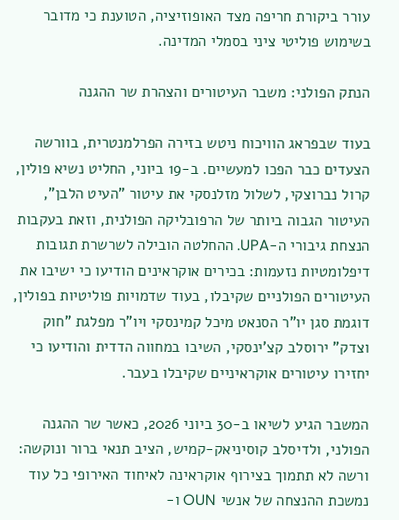עורר ביקורת חריפה מצד האופוזיציה, הטוענת כי מדובר בשימוש פוליטי ציני בסמלי המדינה.

הנתק הפולני: משבר העיטורים והצהרת שר ההגנה

בעוד שבפראג הוויכוח ניטש בזירה הפרלמנטרית, בוורשה הצעדים כבר הפכו למעשיים. ב-19 ביוני, החליט נשיא פולין, קרול נברוצקי, לשלול מזלנסקי את עיטור "העיט הלבן", העיטור הגבוה ביותר של הרפובליקה הפולנית, וזאת בעקבות הנצחת גיבורי ה-UPA. ההחלטה הובילה לשרשרת תגובות דיפלומטיות נזעמות: בכירים אוקראינים הודיעו כי ישיבו את העיטורים הפולניים שקיבלו, בעוד שדמויות פוליטיות בפולין, דוגמת סגן יו"ר הסנאט מיכל קמינסקי ויו"ר מפלגת "חוק וצדק" ירוסלב קצ'ינסקי, השיבו במחווה הדדית והודיעו כי יחזירו עיטורים אוקראיניים שקיבלו בעבר.

המשבר הגיע לשיאו ב-30 ביוני 2026, כאשר שר ההגנה הפולני, ולדיסלב קוסיניאק-קמיש, הציב תנאי ברור ונוקשה: ורשה לא תתמוך בצירוף אוקראינה לאיחוד האירופי כל עוד נמשכת ההנצחה של אנשי OUN ו-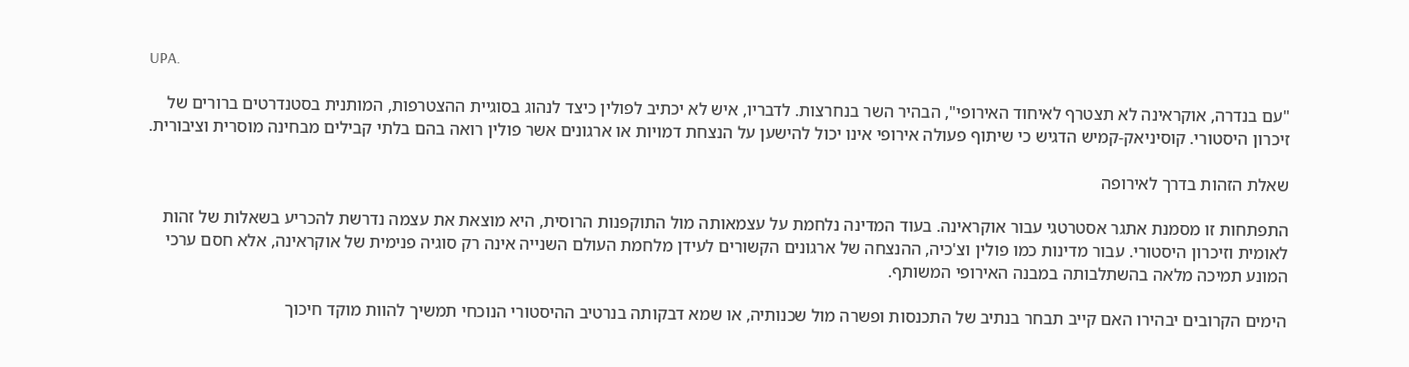UPA.

"עם בנדרה, אוקראינה לא תצטרף לאיחוד האירופי", הבהיר השר בנחרצות. לדבריו, איש לא יכתיב לפולין כיצד לנהוג בסוגיית ההצטרפות, המותנית בסטנדרטים ברורים של זיכרון היסטורי. קוסיניאק-קמיש הדגיש כי שיתוף פעולה אירופי אינו יכול להישען על הנצחת דמויות או ארגונים אשר פולין רואה בהם בלתי קבילים מבחינה מוסרית וציבורית.

שאלת הזהות בדרך לאירופה

התפתחות זו מסמנת אתגר אסטרטגי עבור אוקראינה. בעוד המדינה נלחמת על עצמאותה מול התוקפנות הרוסית, היא מוצאת את עצמה נדרשת להכריע בשאלות של זהות לאומית וזיכרון היסטורי. עבור מדינות כמו פולין וצ'כיה, ההנצחה של ארגונים הקשורים לעידן מלחמת העולם השנייה אינה רק סוגיה פנימית של אוקראינה, אלא חסם ערכי המונע תמיכה מלאה בהשתלבותה במבנה האירופי המשותף.

הימים הקרובים יבהירו האם קייב תבחר בנתיב של התכנסות ופשרה מול שכנותיה, או שמא דבקותה בנרטיב ההיסטורי הנוכחי תמשיך להוות מוקד חיכוך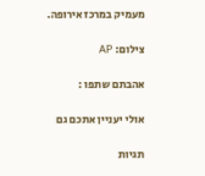מעמיק במרכז אירופה.

צילום: AP

אהבתם שתפו :

אולי יעניין אתכם גם

תגיות